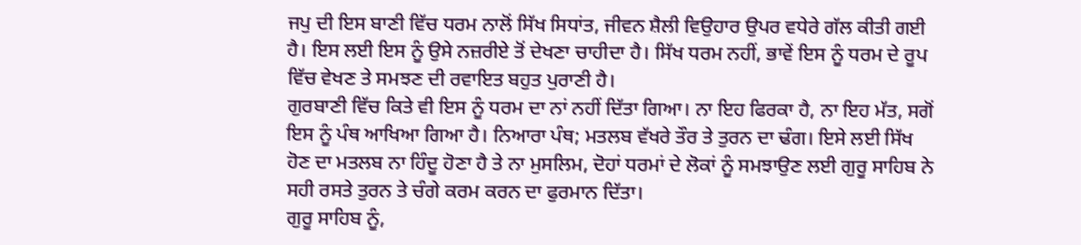ਜਪੁ ਦੀ ਇਸ ਬਾਣੀ ਵਿੱਚ ਧਰਮ ਨਾਲੋਂ ਸਿੱਖ ਸਿਧਾਂਤ, ਜੀਵਨ ਸ਼ੈਲੀ ਵਿਉਹਾਰ ਉਪਰ ਵਧੇਰੇ ਗੱਲ ਕੀਤੀ ਗਈ ਹੈ। ਇਸ ਲਈ ਇਸ ਨੂੰ ਉਸੇ ਨਜ਼ਰੀਏ ਤੋਂ ਦੇਖਣਾ ਚਾਹੀਦਾ ਹੈ। ਸਿੱਖ ਧਰਮ ਨਹੀਂ, ਭਾਵੇਂ ਇਸ ਨੂੰ ਧਰਮ ਦੇ ਰੂਪ ਵਿੱਚ ਵੇਖਣ ਤੇ ਸਮਝਣ ਦੀ ਰਵਾਇਤ ਬਹੁਤ ਪੁਰਾਣੀ ਹੈ।
ਗੁਰਬਾਣੀ ਵਿੱਚ ਕਿਤੇ ਵੀ ਇਸ ਨੂੰ ਧਰਮ ਦਾ ਨਾਂ ਨਹੀਂ ਦਿੱਤਾ ਗਿਆ। ਨਾ ਇਹ ਫਿਰਕਾ ਹੈ, ਨਾ ਇਹ ਮੱਤ, ਸਗੋਂ ਇਸ ਨੂੰ ਪੰਥ ਆਖਿਆ ਗਿਆ ਹੈ। ਨਿਆਰਾ ਪੰਥ; ਮਤਲਬ ਵੱਖਰੇ ਤੌਰ ਤੇ ਤੁਰਨ ਦਾ ਢੰਗ। ਇਸੇ ਲਈ ਸਿੱਖ ਹੋਣ ਦਾ ਮਤਲਬ ਨਾ ਹਿੰਦੂ ਹੋਣਾ ਹੈ ਤੇ ਨਾ ਮੁਸਲਿਮ, ਦੋਹਾਂ ਧਰਮਾਂ ਦੇ ਲੋਕਾਂ ਨੂੰ ਸਮਝਾਉਣ ਲਈ ਗੁਰੂ ਸਾਹਿਬ ਨੇ ਸਹੀ ਰਸਤੇ ਤੁਰਨ ਤੇ ਚੰਗੇ ਕਰਮ ਕਰਨ ਦਾ ਫੁਰਮਾਨ ਦਿੱਤਾ।
ਗੁਰੂ ਸਾਹਿਬ ਨੂੰ,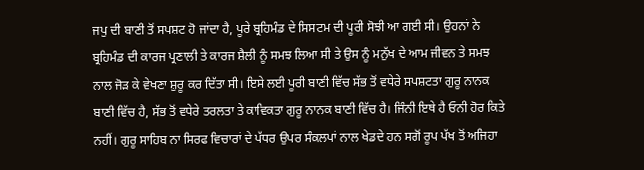ਜਪੁ ਦੀ ਬਾਣੀ ਤੋਂ ਸਪਸ਼ਟ ਹੋ ਜਾਂਦਾ ਹੈ, ਪੂਰੇ ਬ੍ਰਹਿਮੰਡ ਦੇ ਸਿਸਟਮ ਦੀ ਪੂਰੀ ਸੋਝੀ ਆ ਗਈ ਸੀ। ਉਹਨਾਂ ਨੇ ਬ੍ਰਹਿਮੰਡ ਦੀ ਕਾਰਜ ਪ੍ਰਣਾਲੀ ਤੇ ਕਾਰਜ ਸ਼ੈਲੀ ਨੂੰ ਸਮਝ ਲਿਆ ਸੀ ਤੇ ਉਸ ਨੂੰ ਮਨੁੱਖ ਦੇ ਆਮ ਜੀਵਨ ਤੇ ਸਮਝ ਨਾਲ ਜੋੜ ਕੇ ਵੇਖਣਾ ਸ਼ੁਰੂ ਕਰ ਦਿੱਤਾ ਸੀ। ਇਸੇ ਲਈ ਪੂਰੀ ਬਾਣੀ ਵਿੱਚ ਸੱਭ ਤੋਂ ਵਧੇਰੇ ਸਪਸ਼ਟਤਾ ਗੁਰੂ ਨਾਨਕ ਬਾਣੀ ਵਿੱਚ ਹੈ, ਸੱਭ ਤੋਂ ਵਧੇਰੇ ਤਰਲਤਾ ਤੇ ਕਾਵਿਕਤਾ ਗੁਰੂ ਨਾਨਕ ਬਾਣੀ ਵਿੱਚ ਹੈ। ਜਿੰਨੀ ਇਥੇ ਹੈ ਓਨੀ ਹੋਰ ਕਿਤੇ ਨਹੀਂ। ਗੁਰੂ ਸਾਹਿਬ ਨਾ ਸਿਰਫ ਵਿਚਾਰਾਂ ਦੇ ਪੱਧਰ ਉਪਰ ਸੰਕਲਪਾਂ ਨਾਲ ਖੇਡਦੇ ਹਨ ਸਗੋਂ ਰੂਪ ਪੱਖ ਤੋਂ ਅਜਿਹਾ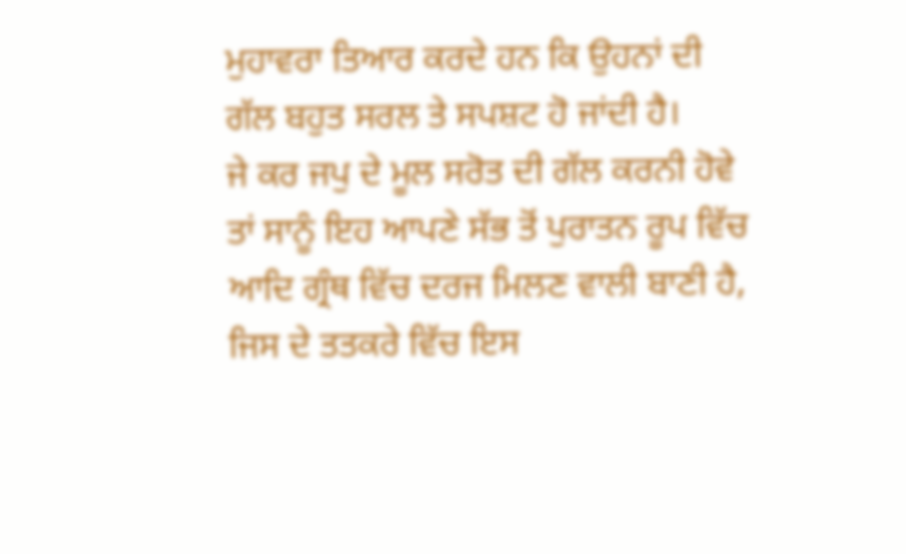ਮੁਹਾਵਰਾ ਤਿਆਰ ਕਰਦੇ ਹਨ ਕਿ ਉਹਨਾਂ ਦੀ ਗੱਲ ਬਹੁਤ ਸਰਲ ਤੇ ਸਪਸ਼ਟ ਹੋ ਜਾਂਦੀ ਹੈ।
ਜੇ ਕਰ ਜਪੁ ਦੇ ਮੂਲ ਸਰੋਤ ਦੀ ਗੱਲ ਕਰਨੀ ਹੋਵੇ ਤਾਂ ਸਾਨੂੰ ਇਹ ਆਪਣੇ ਸੱਭ ਤੋਂ ਪੁਰਾਤਨ ਰੂਪ ਵਿੱਚ ਆਦਿ ਗ੍ਰੰਥ ਵਿੱਚ ਦਰਜ ਮਿਲਣ ਵਾਲੀ ਬਾਣੀ ਹੈ, ਜਿਸ ਦੇ ਤਤਕਰੇ ਵਿੱਚ ਇਸ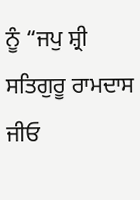ਨੂੰ “ਜਪੁ ਸ਼੍ਰੀ ਸਤਿਗੁਰੂ ਰਾਮਦਾਸ ਜੀਓ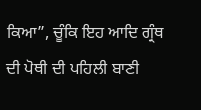ਕਿਆ”, ਚੂੰਕਿ ਇਹ ਆਦਿ ਗ੍ਰੰਥ ਦੀ ਪੋਥੀ ਦੀ ਪਹਿਲੀ ਬਾਣੀ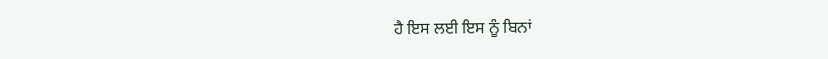ਹੈ ਇਸ ਲਈ ਇਸ ਨੂੰ ਬਿਨਾਂ